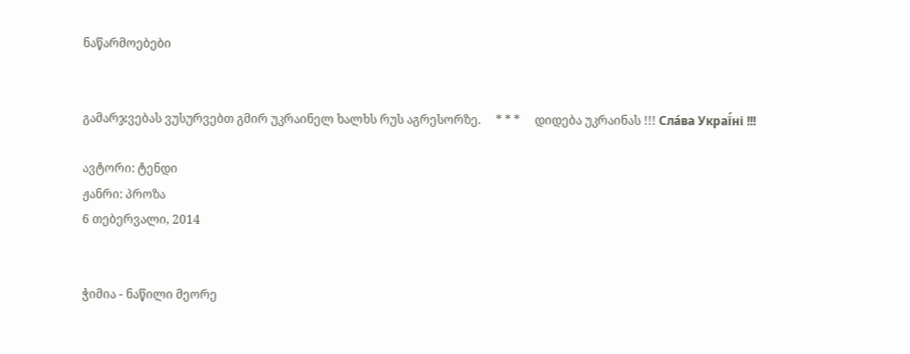ნაწარმოებები


გამარჯვებას ვუსურვებთ გმირ უკრაინელ ხალხს რუს აგრესორზე.     * * *     დიდება უკრაინას !!! Сла́ва Украї́ні !!!

ავტორი: ტენდი
ჟანრი: პროზა
6 თებერვალი, 2014


ჭიმია - ნაწილი მეორე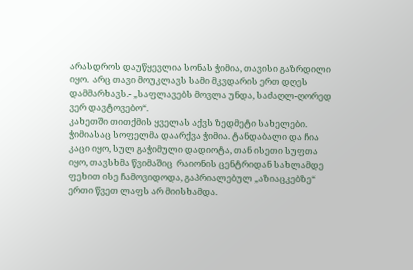არასდროს დაუწყევლია სონას ჭიმია, თავისი გაზრდილი იყო.  არც თავი მოუკლავს სამი მკვდარის ერთ დღეს დამმარხავს.- „საფლავებს მოვლა უნდა, საძაღლ-ღორედ ვერ დავტოვებო“.
კახეთში თითქმის ყველას აქვს ზედმეტი სახელები. ჭიმიასაც სოფელმა დაარქვა ჭიმია. ტანდაბალი და ჩია კაცი იყო, სულ გაჭიმული დადიოტა, თან ისეთი სუფთა იყო, თავსხმა წვიმაშიც  რაიონის ცენტრიდან სახლამდე ფეხით ისე ჩამოვიდოდა, გაპრიალებულ „აზიაცკებზე“ ერთი წვეთ ლაფს არ მიისხამდა.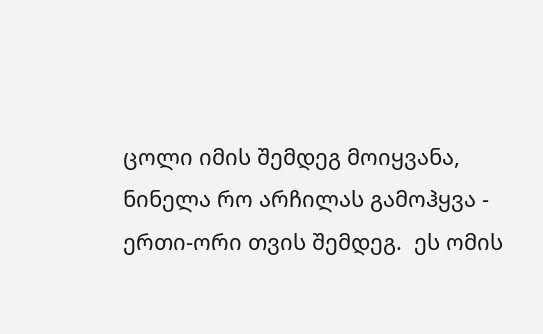ცოლი იმის შემდეგ მოიყვანა, ნინელა რო არჩილას გამოჰყვა - ერთი-ორი თვის შემდეგ.  ეს ომის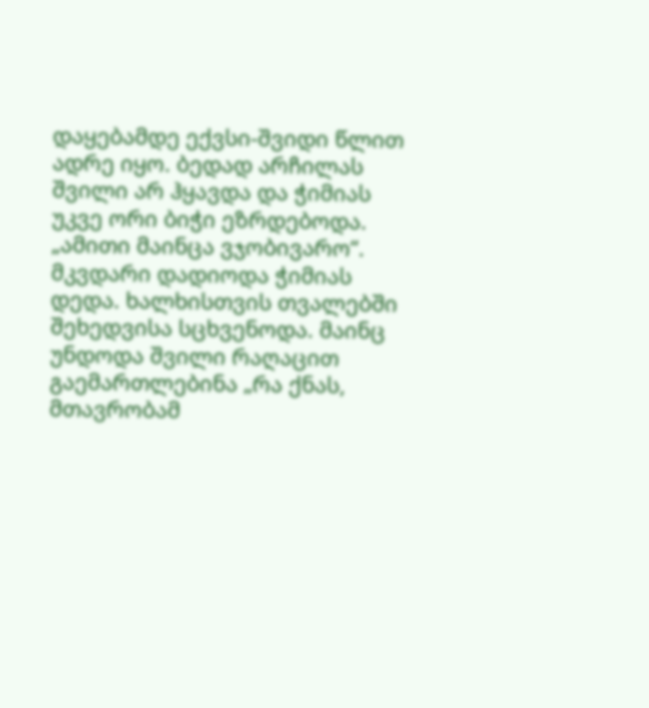დაყებამდე ექვსი-შვიდი წლით ადრე იყო. ბედად არჩილას შვილი არ ჰყავდა და ჭიმიას უკვე ორი ბიჭი ეზრდებოდა. „ამითი მაინცა ვჯობივარო“.
მკვდარი დადიოდა ჭიმიას დედა. ხალხისთვის თვალებში შეხედვისა სცხვენოდა. მაინც უნდოდა შვილი რაღაცით გაემართლებინა „რა ქნას, მთავრობამ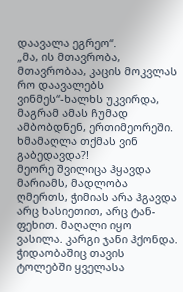დაავალა ეგრეო“.
„მა, ის მთავრობა, მთავრობაა, კაცის მოკვლას რო დაავალებს ვინმეს“-ხალხს უკვირდა, მაგრამ ამას ჩუმად ამბობდნენ, ერთიმეორეში. ხმამაღლა თქმას ვინ გაბედავდა?!
მეორე შვილიცა ჰყავდა მარიამს, მადლობა ღმერთს, ჭიმიას არა ჰგავდა არც ხასიეთით, არც ტან-ფეხით. მაღალი იყო ვასილა. კარგი ჯანი ჰქონდა. ჭიდაობაშიც თავის ტოლებში ყველასა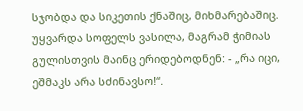სჯობდა და სიკეთის ქნაშიც, მიხმარებაშიც. უყვარდა სოფელს ვასილა, მაგრამ ჭიმიას გულისთვის მაინც ერიდებოდნენ: - „რა იცი, ეშმაკს არა სძინავსო!“.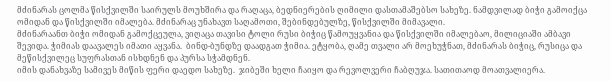მძინარას ცოლმა წისქვილში საირულს მოუხშირა და რაღაცა, ბედნიერების ღიმილი დასთამაშებსო სახეზე. ნამდვილად ბიჭი გამოიქცა ომიდან და წისქვილში იმალება. მძინარაც უნახავთ საღამოთი, შებინდებულზე, წისქვილში მიმავალი.
მძინარაანთ ბიჭი ომიდან გამოქცეულა, ვიღაცა თავისი ტოლი რუსი ბიჭიც წამოუყვანია და წისქვილში იმალებაო, მილიციაში ამბავი შევიდა. ჭიმიას დაავალეს იმათი აყვანა.  ბინდ-ბუნდზე დაადგათ ჭიმია. ეტყობა, ღამე თვალი არ მოეხუჭნათ, მძინარას ბიჭიც, რუსიცა და მეწისქვილეც სუფრასთან ისხდნენ და პურსა სჭამდნენ.
იმის დანახვაზე სამივეს მიწის ფერი დაედო სახეზე.  ჯიბეში ხელი ჩაიყო და რევოლვერი ჩაბღუჯა. სათითაოდ მოათვალიერა.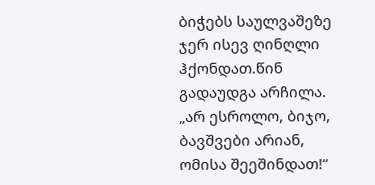ბიჭებს საულვაშეზე ჯერ ისევ ღინღლი ჰქონდათ.წინ გადაუდგა არჩილა. „არ ესროლო, ბიჯო, ბავშვები არიან, ომისა შეეშინდათ!“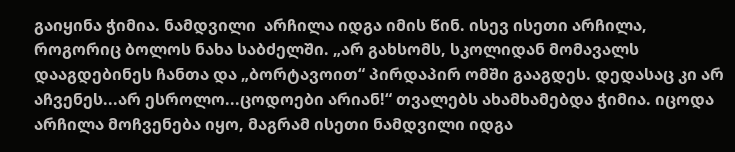გაიყინა ჭიმია. ნამდვილი  არჩილა იდგა იმის წინ. ისევ ისეთი არჩილა, როგორიც ბოლოს ნახა საბძელში. „არ გახსომს, სკოლიდან მომავალს დააგდებინეს ჩანთა და „ბორტავოით“ პირდაპირ ომში გააგდეს. დედასაც კი არ აჩვენეს...არ ესროლო...ცოდოები არიან!“ თვალებს ახამხამებდა ჭიმია. იცოდა არჩილა მოჩვენება იყო, მაგრამ ისეთი ნამდვილი იდგა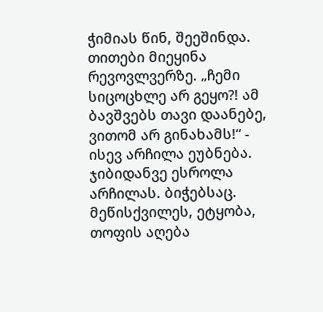ჭიმიას წინ, შეეშინდა.  თითები მიეყინა რევოვლვერზე. „ჩემი სიცოცხლე არ გეყო?! ამ ბავშვებს თავი დაანებე, ვითომ არ გინახამს!“ - ისევ არჩილა ეუბნება.
ჯიბიდანვე ესროლა არჩილას. ბიჭებსაც. მეწისქვილეს, ეტყობა, თოფის აღება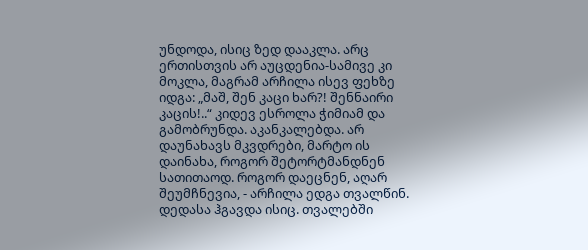უნდოდა, ისიც ზედ დააკლა. არც ერთისთვის არ აუცდენია-სამივე კი მოკლა, მაგრამ არჩილა ისევ ფეხზე იდგა: „მაშ, შენ კაცი ხარ?! შენნაირი კაცის!..“ კიდევ ესროლა ჭიმიამ და გამობრუნდა. აკანკალებდა. არ დაუნახავს მკვდრები, მარტო ის დაინახა, როგორ შეტორტმანდნენ სათითაოდ. როგორ დაეცნენ, აღარ შეუმჩნევია, - არჩილა ედგა თვალწინ. დედასა ჰგავდა ისიც. თვალებში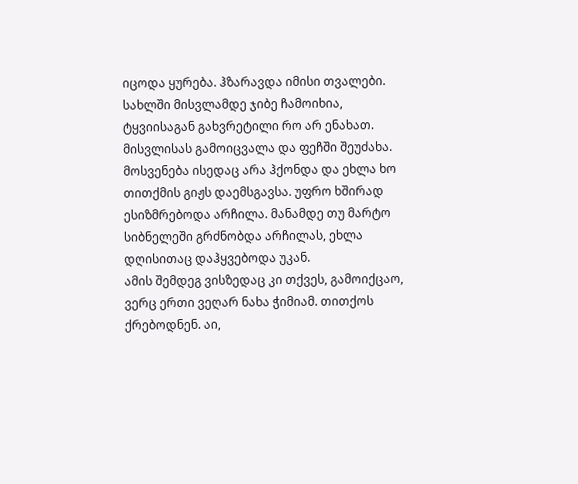იცოდა ყურება. ჰზარავდა იმისი თვალები. სახლში მისვლამდე ჯიბე ჩამოიხია, ტყვიისაგან გახვრეტილი რო არ ენახათ. მისვლისას გამოიცვალა და ფეჩში შეუძახა.
მოსვენება ისედაც არა ჰქონდა და ეხლა ხო თითქმის გიჟს დაემსგავსა. უფრო ხშირად ესიზმრებოდა არჩილა. მანამდე თუ მარტო სიბნელეში გრძნობდა არჩილას, ეხლა დღისითაც დაჰყვებოდა უკან.
ამის შემდეგ ვისზედაც კი თქვეს, გამოიქცაო, ვერც ერთი ვეღარ ნახა ჭიმიამ. თითქოს ქრებოდნენ. აი,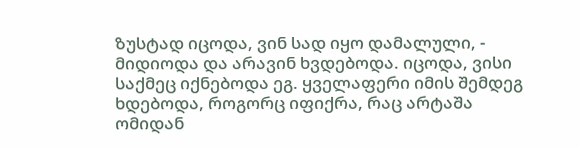ზუსტად იცოდა, ვინ სად იყო დამალული, - მიდიოდა და არავინ ხვდებოდა. იცოდა, ვისი საქმეც იქნებოდა ეგ. ყველაფერი იმის შემდეგ ხდებოდა, როგორც იფიქრა, რაც არტაშა ომიდან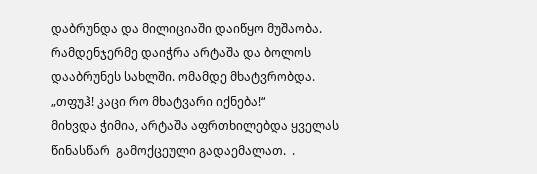დაბრუნდა და მილიციაში დაიწყო მუშაობა. რამდენჯერმე დაიჭრა არტაშა და ბოლოს დააბრუნეს სახლში. ომამდე მხატვრობდა. „თფუჰ! კაცი რო მხატვარი იქნება!“
მიხვდა ჭიმია, არტაშა აფრთხილებდა ყველას წინასწარ  გამოქცეული გადაემალათ.  .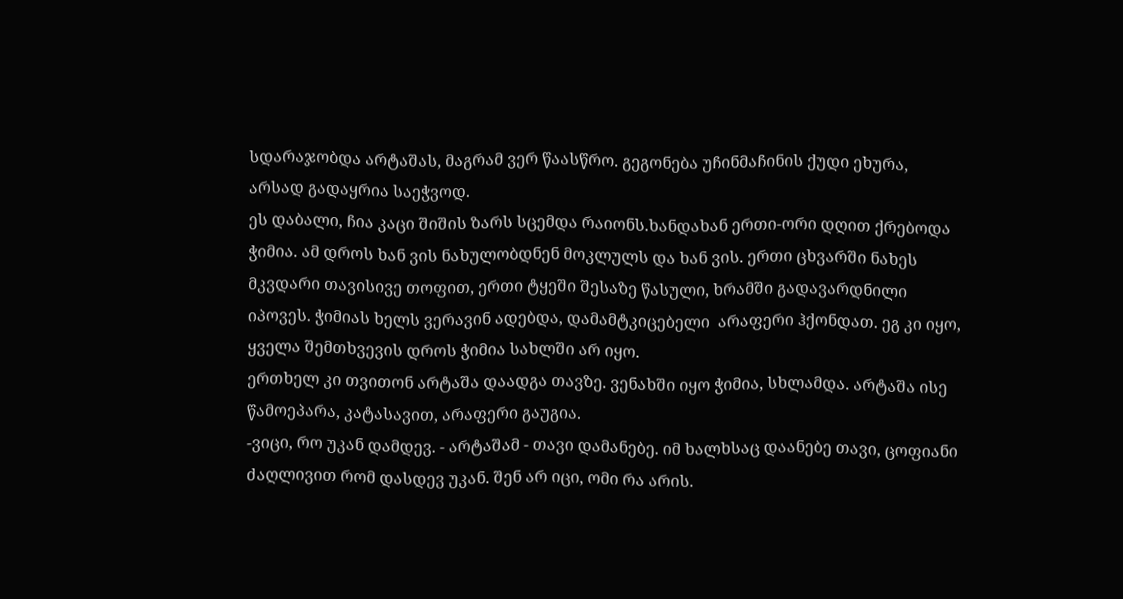სდარაჯობდა არტაშას, მაგრამ ვერ წაასწრო. გეგონება უჩინმაჩინის ქუდი ეხურა, არსად გადაყრია საეჭვოდ.
ეს დაბალი, ჩია კაცი შიშის ზარს სცემდა რაიონს.ხანდახან ერთი-ორი დღით ქრებოდა ჭიმია. ამ დროს ხან ვის ნახულობდნენ მოკლულს და ხან ვის. ერთი ცხვარში ნახეს მკვდარი თავისივე თოფით, ერთი ტყეში შესაზე წასული, ხრამში გადავარდნილი იპოვეს. ჭიმიას ხელს ვერავინ ადებდა, დამამტკიცებელი  არაფერი ჰქონდათ. ეგ კი იყო, ყველა შემთხვევის დროს ჭიმია სახლში არ იყო.
ერთხელ კი თვითონ არტაშა დაადგა თავზე. ვენახში იყო ჭიმია, სხლამდა. არტაშა ისე წამოეპარა, კატასავით, არაფერი გაუგია.
-ვიცი, რო უკან დამდევ. - არტაშამ - თავი დამანებე. იმ ხალხსაც დაანებე თავი, ცოფიანი ძაღლივით რომ დასდევ უკან. შენ არ იცი, ომი რა არის.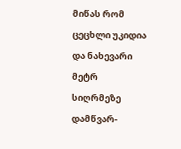მიწას რომ ცეცხლი უკიდია და ნახევარი მეტრ სიღრმეზე დამწვარ-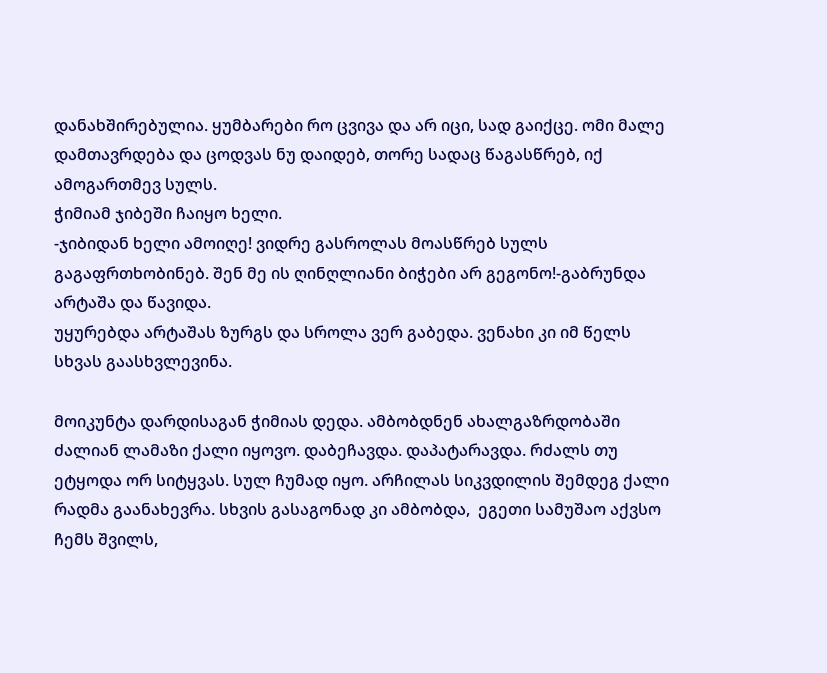დანახშირებულია. ყუმბარები რო ცვივა და არ იცი, სად გაიქცე. ომი მალე დამთავრდება და ცოდვას ნუ დაიდებ, თორე სადაც წაგასწრებ, იქ ამოგართმევ სულს.
ჭიმიამ ჯიბეში ჩაიყო ხელი.
-ჯიბიდან ხელი ამოიღე! ვიდრე გასროლას მოასწრებ სულს გაგაფრთხობინებ. შენ მე ის ღინღლიანი ბიჭები არ გეგონო!-გაბრუნდა არტაშა და წავიდა.
უყურებდა არტაშას ზურგს და სროლა ვერ გაბედა. ვენახი კი იმ წელს სხვას გაასხვლევინა.

მოიკუნტა დარდისაგან ჭიმიას დედა. ამბობდნენ ახალგაზრდობაში ძალიან ლამაზი ქალი იყოვო. დაბეჩავდა. დაპატარავდა. რძალს თუ ეტყოდა ორ სიტყვას. სულ ჩუმად იყო. არჩილას სიკვდილის შემდეგ ქალი რადმა გაანახევრა. სხვის გასაგონად კი ამბობდა,  ეგეთი სამუშაო აქვსო ჩემს შვილს,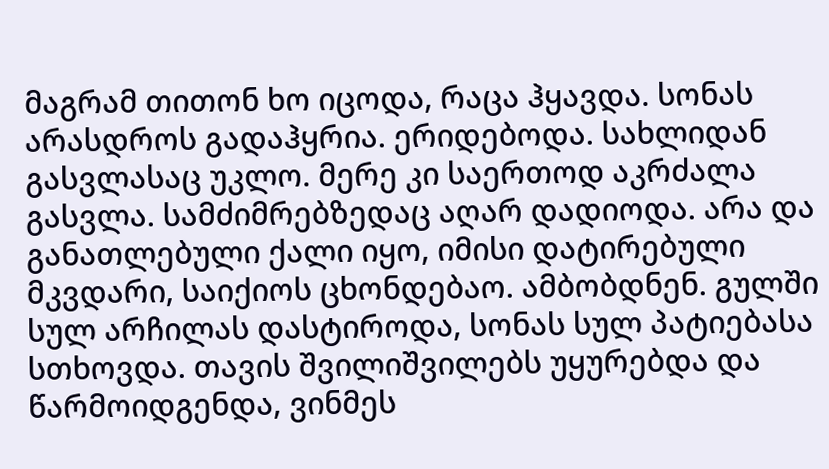მაგრამ თითონ ხო იცოდა, რაცა ჰყავდა. სონას არასდროს გადაჰყრია. ერიდებოდა. სახლიდან გასვლასაც უკლო. მერე კი საერთოდ აკრძალა გასვლა. სამძიმრებზედაც აღარ დადიოდა. არა და განათლებული ქალი იყო, იმისი დატირებული მკვდარი, საიქიოს ცხონდებაო. ამბობდნენ. გულში სულ არჩილას დასტიროდა, სონას სულ პატიებასა სთხოვდა. თავის შვილიშვილებს უყურებდა და წარმოიდგენდა, ვინმეს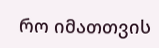რო იმათთვის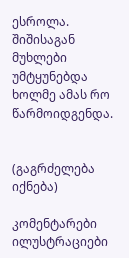ესროლა. შიშისაგან მუხლები უმტყუნებდა ხოლმე ამას რო წარმოიდგენდა.


(გაგრძელება იქნება)

კომენტარები ილუსტრაციები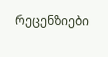რეცენზიები